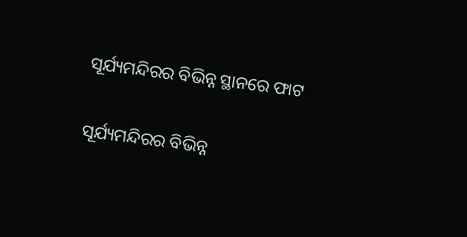ସୂର୍ଯ୍ୟମନ୍ଦିରର ବିଭିନ୍ନ ସ୍ଥାନରେ ଫାଟ

ସୂର୍ଯ୍ୟମନ୍ଦିରର ବିଭିନ୍ନ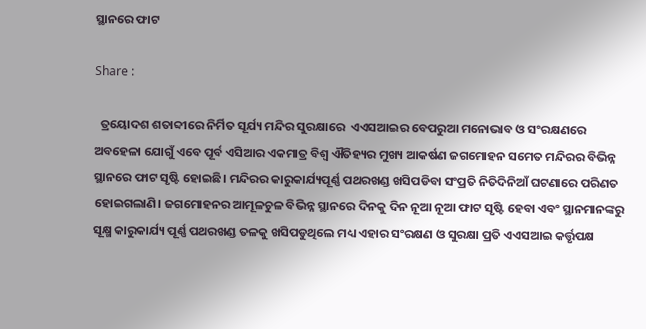ସ୍ଥାନରେ ଫାଟ

Share :

  ତ୍ରୟୋଦଶ ଶତାବ୍ଦୀରେ ନିର୍ମିତ ସୂର୍ଯ୍ୟ ମନ୍ଦିର ସୁରକ୍ଷାରେ  ଏଏସଆଇର ବେପରୁଆ ମନୋଭାବ ଓ ସଂରକ୍ଷଣରେ ଅବହେଳା ଯୋଗୁଁ ଏବେ ପୂର୍ବ ଏସିଆର ଏକମାତ୍ର ବିଶ୍ୱ ଐତିହ୍ୟର ମୁଖ୍ୟ ଆକର୍ଷଣ ଜଗମୋହନ ସମେତ ମନ୍ଦିରର ବିଭିନ୍ନ ସ୍ଥାନରେ ଫାଟ ସୃଷ୍ଟି ହୋଇଛି। ମନ୍ଦିରର କାରୁକାର୍ଯ୍ୟପୂର୍ଣ୍ଣ ପଥରଖଣ୍ଡ ଖସିପଡିବା ସଂପ୍ରତି ନିତିଦିନିଆଁ ଘଟଣାରେ ପରିଣତ ହୋଇଗଲାଣି। ଜଗମୋହନର ଆମୂଳଚୁଳ ବିଭିନ୍ନ ସ୍ଥାନରେ ଦିନକୁ ଦିନ ନୂଆ ନୂଆ ଫାଟ ସୃଷ୍ଟି ହେବା ଏବଂ ସ୍ଥାନମାନଙ୍କରୁ ସୂକ୍ଷ୍ମ କାରୁକାର୍ଯ୍ୟ ପୂର୍ଣ୍ଣ ପଥରଖଣ୍ଡ ତଳକୁ ଖସିପଡୁଥିଲେ ମଧ୍ୟ ଏହାର ସଂରକ୍ଷଣ ଓ ସୁରକ୍ଷା ପ୍ରତି ଏଏସଆଇ କର୍ତ୍ତୃପକ୍ଷ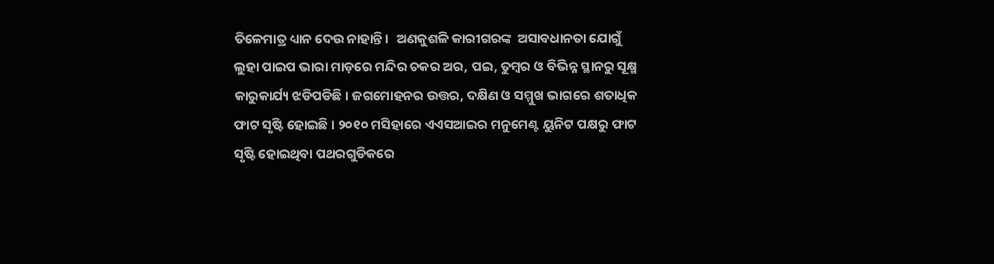ତିଳେମାତ୍ର ଧ୍ୟାନ ଦେଉ ନାହାନ୍ତି।   ଅଣକୁଶଳି କାରୀଗରଙ୍କ  ଅସାବଧାନତା ଯୋଗୁଁ ଲୁହା ପାଇପ ଭାରା ମାଡ଼ରେ ମନ୍ଦିର ଚକର ଅର, ପଇ, ତୁମ୍ୱର ଓ ବିଭିନ୍ନ ସ୍ଥାନରୁ ସୂକ୍ଷ୍ମ କାରୁକାର୍ଯ୍ୟ ଝଡିପଡିଛି। ଜଗମୋହନର ଉତ୍ତର, ଦକ୍ଷିଣ ଓ ସମ୍ମୁଖ ଭାଗରେ ଶତାଧିକ ଫାଟ ସୃଷ୍ଟି ହୋଇଛି। ୨୦୧୦ ମସିହାରେ ଏଏସଆଇର ମନୁମେଣ୍ଟ ୟୁନିଟ ପକ୍ଷରୁ ଫାଟ ସୃଷ୍ଟି ହୋଇଥିବା ପଥରଗୁଡିକରେ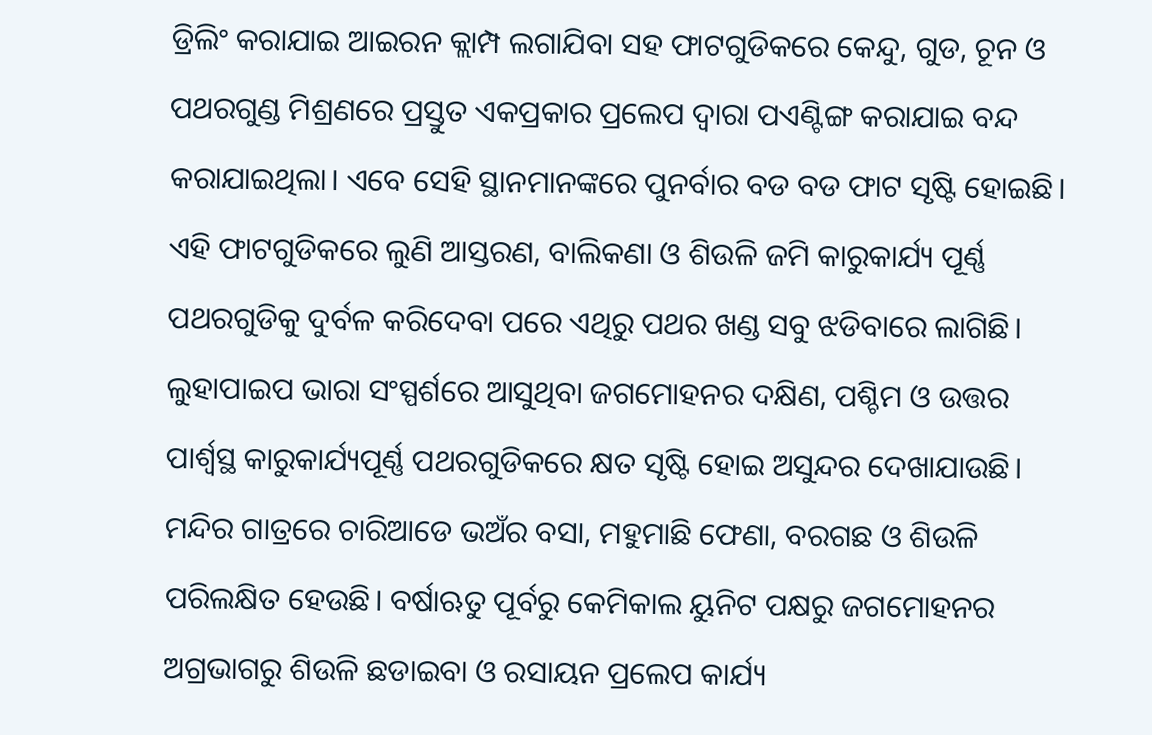ଡ୍ରିଲିଂ କରାଯାଇ ଆଇରନ କ୍ଲାମ୍ପ ଲଗାଯିବା ସହ ଫାଟଗୁଡିକରେ କେନ୍ଦୁ, ଗୁଡ, ଚୂନ ଓ ପଥରଗୁଣ୍ଡ ମିଶ୍ରଣରେ ପ୍ରସ୍ତୁତ ଏକପ୍ରକାର ପ୍ରଲେପ ଦ୍ୱାରା ପଏଣ୍ଟିଙ୍ଗ କରାଯାଇ ବନ୍ଦ କରାଯାଇଥିଲା। ଏବେ ସେହି ସ୍ଥାନମାନଙ୍କରେ ପୁନର୍ବାର ବଡ ବଡ ଫାଟ ସୃଷ୍ଟି ହୋଇଛି। ଏହି ଫାଟଗୁଡିକରେ ଲୁଣି ଆସ୍ତରଣ, ବାଲିକଣା ଓ ଶିଉଳି ଜମି କାରୁକାର୍ଯ୍ୟ ପୂର୍ଣ୍ଣ ପଥରଗୁଡିକୁ ଦୁର୍ବଳ କରିଦେବା ପରେ ଏଥିରୁ ପଥର ଖଣ୍ଡ ସବୁ ଝଡିବାରେ ଲାଗିଛି।   ଲୁହାପାଇପ ଭାରା ସଂସ୍ପର୍ଶରେ ଆସୁଥିବା ଜଗମୋହନର ଦକ୍ଷିଣ, ପଶ୍ଚିମ ଓ ଉତ୍ତର ପାର୍ଶ୍ୱସ୍ଥ କାରୁକାର୍ଯ୍ୟପୂର୍ଣ୍ଣ ପଥରଗୁଡିକରେ କ୍ଷତ ସୃଷ୍ଟି ହୋଇ ଅସୁନ୍ଦର ଦେଖାଯାଉଛି। ମନ୍ଦିର ଗାତ୍ରରେ ଚାରିଆଡେ ଭଅଁର ବସା, ମହୁମାଛି ଫେଣା, ବରଗଛ ଓ ଶିଉଳି ପରିଲକ୍ଷିତ ହେଉଛି। ବର୍ଷାଋତୁ ପୂର୍ବରୁ କେମିକାଲ ୟୁନିଟ ପକ୍ଷରୁ ଜଗମୋହନର ଅଗ୍ରଭାଗରୁ ଶିଉଳି ଛଡାଇବା ଓ ରସାୟନ ପ୍ରଲେପ କାର୍ଯ୍ୟ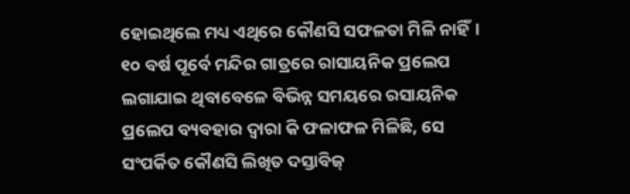ହୋଇଥିଲେ ମଧ୍ୟ ଏଥିରେ କୌଣସି ସଫଳତା ମିଳି ନାହିଁ। ୧୦ ବର୍ଷ ପୂର୍ବେ ମନ୍ଦିର ଗାତ୍ରରେ ରାସାୟନିକ ପ୍ରଲେପ ଲଗାଯାଇ ଥିବାବେଳେ ବିଭିନ୍ନ ସମୟରେ ରସାୟନିକ ପ୍ରଲେପ ବ୍ୟବହାର ଦ୍ୱାରା କି ଫଳାଫଳ ମିଳିଛି, ସେ ସଂପର୍କିତ କୌଣସି ଲିଖିତ ଦସ୍ତାବିଜ‌୍‍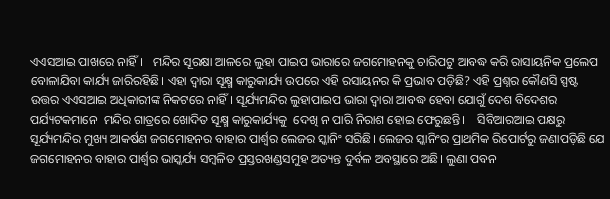ଏଏସଆଇ ପାଖରେ ନାହିଁ।   ମନ୍ଦିର ସୂରକ୍ଷା ଆଳରେ ଲୁହା ପାଇପ ଭାରାରେ ଜଗମୋହନକୁ ଚାରିପଟୁ ଆବଦ୍ଧ କରି ରାସାୟନିକ ପ୍ରଲେପ ବୋଳାଯିବା କାର୍ଯ୍ୟ ଜାରିରହିଛି। ଏହା ଦ୍ୱାରା ସୂକ୍ଷ୍ମ କାରୁକାର୍ଯ୍ୟ ଉପରେ ଏହି ରସାୟନର କି ପ୍ରଭାବ ପଡ଼ିଛି? ଏହି ପ୍ରଶ୍ନର କୌଣସି ସ୍ପଷ୍ଟ ଉତ୍ତର ଏଏସଆଇ ଅଧିକାରୀଙ୍କ ନିକଟରେ ନାହିଁ। ସୂର୍ଯ୍ୟମନ୍ଦିର ଲୁହାପାଇପ ଭାରା ଦ୍ୱାରା ଆବଦ୍ଧ ହେବା ଯୋଗୁଁ ଦେଶ ବିଦେଶର ପର୍ଯ୍ୟଟକମାନେ  ମନ୍ଦିର ଗାତ୍ରରେ ଖୋଦିତ ସୂକ୍ଷ୍ମ କାରୁକାର୍ଯ୍ୟକୁ  ଦେଖି ନ ପାରି ନିରାଶ ହୋଇ ଫେରୁଛନ୍ତି।    ସିବିଆରଆଇ ପକ୍ଷରୁ ସୂର୍ଯ୍ୟମନ୍ଦିର ମୁଖ୍ୟ ଆକର୍ଷଣ ଜଗମୋହନର ବାହାର ପାର୍ଶ୍ୱର ଲେଜର ସ୍କାନିଂ ସରିଛି। ଲେଜର ସ୍କାନିଂର ପ୍ରାଥମିକ ରିପୋର୍ଟରୁ ଜଣାପଡ଼ିଛି ଯେ ଜଗମୋହନର ବାହାର ପାର୍ଶ୍ୱର ଭାସ୍କର୍ଯ୍ୟ ସମ୍ୱଳିତ ପ୍ରସ୍ତରଖଣ୍ଡସମୁହ ଅତ୍ୟନ୍ତ ଦୁର୍ବଳ ଅବସ୍ଥାରେ ଅଛି। ଲୁଣା ପବନ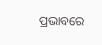ପ୍ରଭାବରେ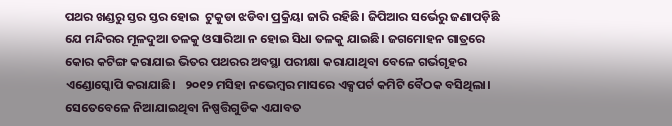ପଥର ଖଣ୍ଡରୁ ସ୍ତର ସ୍ତର ହୋଇ  ଟୁକୁଡା ଝଡିବା ପ୍ରକ୍ରିୟା ଜାରି ରହିଛି। ଜିପିଆର ସର୍ଭେରୁ ଜଣାପଡ଼ିଛି ଯେ ମନ୍ଦିରର ମୂଳଦୁଆ ତଳକୁ ଓସାରିଆ ନ ହୋଇ ସିଧା ତଳକୁ ଯାଇଛି। ଜଗମୋହନ ଗାତ୍ରରେ କୋର କଟିଙ୍ଗ କରାଯାଇ ଭିତର ପଥରର ଅବସ୍ଥା ପରୀକ୍ଷା କରାଯାଥିବା ବେଳେ ଗର୍ଭଗୃହର ଏଣ୍ଡୋସ୍କୋପି କରାଯାଛି।   ୨୦୧୨ ମସିହା ନଭେମ୍ୱର ମାସରେ ଏକ୍ସପର୍ଟ କମିଟି ବୈଠକ ବସିଥିଲା। ସେତେବେଳେ ନିଆଯାଇଥିବା ନିଷ୍ପତ୍ତିଗୁଡିକ ଏଯାବତ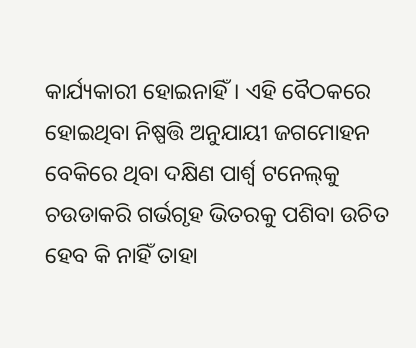କାର୍ଯ୍ୟକାରୀ ହୋଇନାହିଁ। ଏହି ବୈଠକରେ ହୋଇଥିବା ନିଷ୍ପତ୍ତି ଅନୁଯାୟୀ ଜଗମୋହନ ବେକିରେ ଥିବା ଦକ୍ଷିଣ ପାର୍ଶ୍ୱ ଟନେଲ‌୍‍କୁ ଚଉଡାକରି ଗର୍ଭଗୃହ ଭିତରକୁ ପଶିବା ଉଚିତ ହେବ କି ନାହିଁ ତାହା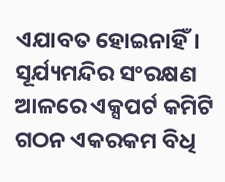ଏଯାବତ ହୋଇନାହିଁ। ସୂର୍ଯ୍ୟମନ୍ଦିର ସଂରକ୍ଷଣ ଆଳରେ ଏକ୍ସପର୍ଟ କମିଟି ଗଠନ ଏକରକମ ବିଧି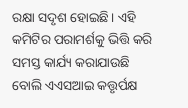ରକ୍ଷା ସଦୃଶ ହୋଇଛି। ଏହି କମିଟିର ପରାମର୍ଶକୁ ଭିତ୍ତି କରି ସମସ୍ତ କାର୍ଯ୍ୟ କରାଯାଉଛି ବୋଲି ଏଏସଆଇ କତ୍ତୃର୍ପକ୍ଷ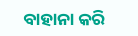ବାହାନା କରି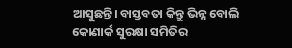ଆସୁଛନ୍ତି। ବାସ୍ତବତା କିନ୍ତୁ ଭିନ୍ନ ବୋଲି କୋଣାର୍କ ସୁରକ୍ଷା ସମିତିର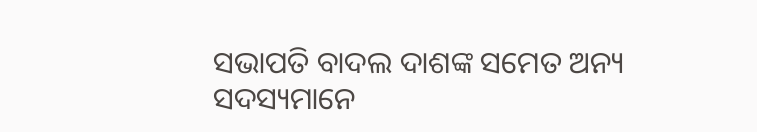ସଭାପତି ବାଦଲ ଦାଶଙ୍କ ସମେତ ଅନ୍ୟ ସଦସ୍ୟମାନେ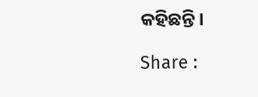କହିଛନ୍ତି।

Share :